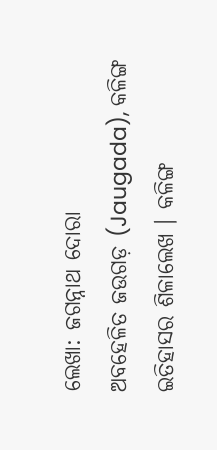ଲେଖା: ଜଗନ୍ନାଥ ଦୋରା
ଅବହେଳିତ ଜଉଗଡ଼ (Jaugada), କଳିଙ୍ଗ ଇତିହାସର ଶିଳାଲେଖ । କଳିଙ୍ଗ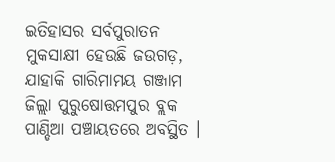ଇତିହାସର ସର୍ବପୁରାତନ ମୁକସାକ୍ଷୀ ହେଉଛି ଜଉଗଡ଼, ଯାହାକି ଗାରିମାମୟ ଗଞ୍ଜାମ ଜିଲ୍ଲା ପୁରୁଷୋତ୍ତମପୁର ବ୍ଲକ ପାଣ୍ଡିଆ ପଞ୍ଚାୟତରେ ଅବସ୍ଥିତ ।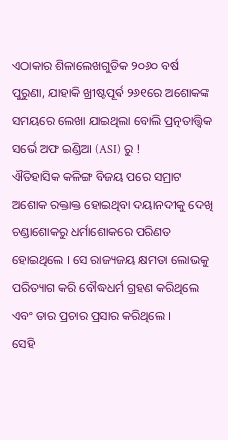ଏଠାକାର ଶିଳାଲେଖଗୁଡିକ ୨୦୬୦ ବର୍ଷ ପୁରୁଣା, ଯାହାକି ଖ୍ରୀଷ୍ଟପୂର୍ଵ ୨୬୧ରେ ଅଶୋକଙ୍କ ସମୟରେ ଲେଖା ଯାଇଥିଲା ବୋଲି ପ୍ରତ୍ନତାତ୍ତ୍ୱିକ ସର୍ଭେ ଅଫ ଇଣ୍ଡିଆ (ASI) ରୁ !
ଐତିହାସିକ କଳିଙ୍ଗ ବିଜୟ ପରେ ସମ୍ରାଟ ଅଶୋକ ରକ୍ତାକ୍ତ ହୋଇଥିବା ଦୟାନଦୀକୁ ଦେଖି ଚଣ୍ଡାଶୋକରୁ ଧର୍ମାଶୋକରେ ପରିଣତ ହୋଇଥିଲେ । ସେ ରାଜ୍ୟଜୟ କ୍ଷମତା ଲୋଭକୁ ପରିତ୍ୟାଗ କରି ବୌଦ୍ଧଧର୍ମ ଗ୍ରହଣ କରିଥିଲେ ଏବଂ ତାର ପ୍ରଚାର ପ୍ରସାର କରିଥିଲେ ।
ସେହି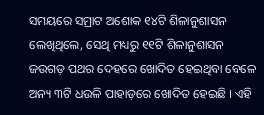ସମୟରେ ସମ୍ରାଟ ଅଶୋକ ୧୪ଟି ଶିଳାନୁଶାସନ ଲେଖିଥିଲେ, ସେଥି ମଧ୍ୟରୁ ୧୧ଟି ଶିଳାନୁଶାସନ ଜଉଗଡ଼ ପଥର ଦେହରେ ଖୋଦିତ ହେଇଥିବା ବେଳେ ଅନ୍ୟ ୩ଟି ଧଉଳି ପାହାଡ଼ରେ ଖୋଦିତ ହେଇଛି । ଏହି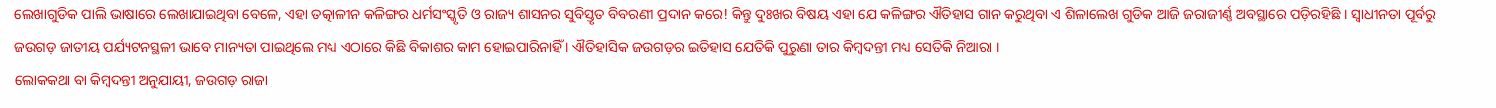ଲେଖାଗୁଡିକ ପାଲି ଭାଷାରେ ଲେଖାଯାଇଥିବା ବେଳେ, ଏହା ତତ୍କାଳୀନ କଳିଙ୍ଗର ଧର୍ମସଂସ୍କୃତି ଓ ରାଜ୍ୟ ଶାସନର ସୁବିସ୍ତୃତ ବିବରଣୀ ପ୍ରଦାନ କରେ! କିନ୍ତୁ ଦୁଃଖର ବିଷୟ ଏହା ଯେ କଳିଙ୍ଗର ଐତିହାସ ଗାନ କରୁଥିବା ଏ ଶିଳାଲେଖ ଗୁଡିକ ଆଜି ଜରାଜୀର୍ଣ୍ଣ ଅବସ୍ଥାରେ ପଡ଼ିରହିଛି । ସ୍ୱାଧୀନତା ପୂର୍ବରୁ ଜଉଗଡ଼ ଜାତୀୟ ପର୍ଯ୍ୟଟନସ୍ଥଳୀ ଭାବେ ମାନ୍ୟତା ପାଇଥିଲେ ମଧ୍ୟ ଏଠାରେ କିଛି ବିକାଶର କାମ ହୋଇପାରିନାହିଁ । ଐତିହାସିକ ଜଉଗଡ଼ର ଇତିହାସ ଯେତିକି ପୁରୁଣା ତାର କିମ୍ବଦନ୍ତୀ ମଧ୍ୟ ସେତିକି ନିଆରା ।
ଲୋକକଥା ବା କିମ୍ବଦନ୍ତୀ ଅନୁଯାୟୀ, ଜଉଗଡ଼ ରାଜା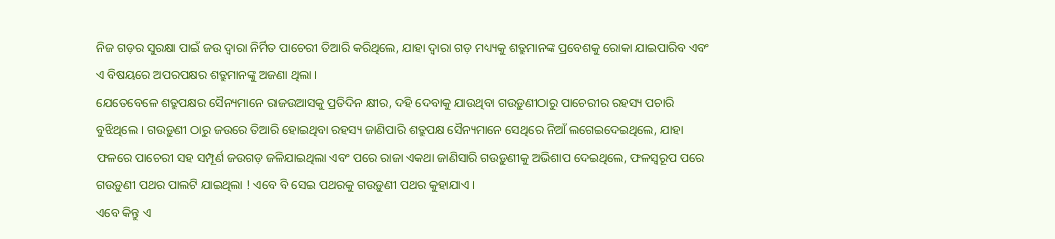ନିଜ ଗଡ଼ର ସୁରକ୍ଷା ପାଇଁ ଜଉ ଦ୍ୱାରା ନିର୍ମିତ ପାଚେରୀ ତିଆରି କରିଥିଲେ, ଯାହା ଦ୍ୱାରା ଗଡ଼ ମଧ୍ୟ୍ୟକୁ ଶତ୍ରୁମାନଙ୍କ ପ୍ରବେଶକୁ ରୋକା ଯାଇପାରିବ ଏବଂ ଏ ବିଷୟରେ ଅପରପକ୍ଷର ଶତ୍ରୁମାନଙ୍କୁ ଅଜଣା ଥିଲା ।
ଯେତେବେଳେ ଶତ୍ରୁପକ୍ଷର ସୈନ୍ୟମାନେ ରାଜଉଆସକୁ ପ୍ରତିଦିନ କ୍ଷୀର, ଦହି ଦେବାକୁ ଯାଉଥିବା ଗଉଡ଼ୁଣୀଠାରୁ ପାଚେରୀର ରହସ୍ୟ ପଚାରି ବୁଝିଥିଲେ । ଗଉଡ଼ୁଣୀ ଠାରୁ ଜଉରେ ତିଆରି ହୋଇଥିବା ରହସ୍ୟ ଜାଣିପାରି ଶତ୍ରୁପକ୍ଷ ସୈନ୍ୟମାନେ ସେଥିରେ ନିଆଁ ଲଗେଇଦେଇଥିଲେ, ଯାହା ଫଳରେ ପାଚେରୀ ସହ ସମ୍ପୂର୍ଣ ଜଉଗଡ଼ ଜଳିଯାଇଥିଲା ଏବଂ ପରେ ରାଜା ଏକଥା ଜାଣିସାରି ଗଉଡ଼ୁଣୀକୁ ଅଭିଶାପ ଦେଇଥିଲେ, ଫଳସ୍ୱରୂପ ପରେ ଗଉଡ଼ୁଣୀ ପଥର ପାଲଟି ଯାଇଥିଲା ! ଏବେ ବି ସେଇ ପଥରକୁ ଗଉଡ଼ୁଣୀ ପଥର କୁହାଯାଏ ।
ଏବେ କିନ୍ତୁ ଏ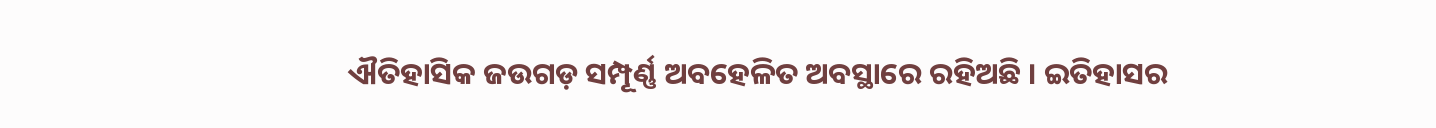ଐତିହାସିକ ଜଉଗଡ଼ ସମ୍ପୂର୍ଣ୍ଣ ଅବହେଳିତ ଅବସ୍ଥାରେ ରହିଅଛି । ଇତିହାସର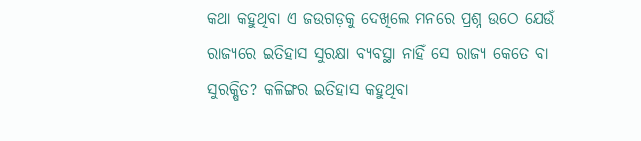କଥା କହୁଥିବା ଏ ଜଉଗଡ଼କୁ ଦେଖିଲେ ମନରେ ପ୍ରଶ୍ନ ଉଠେ ଯେଉଁ ରାଜ୍ୟରେ ଇତିହାସ ସୁରକ୍ଷା ବ୍ୟବସ୍ଥା ନାହିଁ ସେ ରାଜ୍ୟ କେତେ ବା ସୁରକ୍ଷିତ? କଳିଙ୍ଗର ଇତିହାସ କହୁଥିବା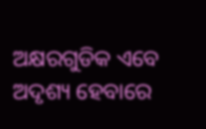ଅକ୍ଷରଗୁଡିକ ଏବେ ଅଦୃଶ୍ୟ ହେବାରେ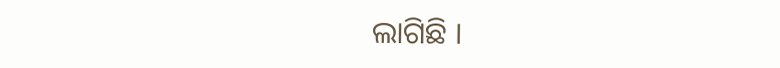ଲାଗିଛି ।